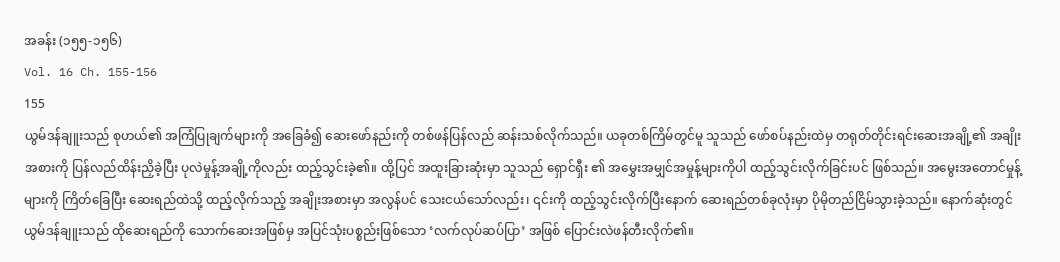အခန်း (၁၅၅-၁၅၆)
Vol. 16 Ch. 155-156
155
ယွမ်ဒန်ချူးသည် စုဟယ်၏ အကြံပြုချက်များကို အခြေခံ၍ ဆေးဖော်နည်းကို တစ်ဖန်ပြန်လည် ဆန်းသစ်လိုက်သည်။ ယခုတစ်ကြိမ်တွင်မူ သူသည် ဖော်စပ်နည်းထဲမှ တရုတ်တိုင်းရင်းဆေးအချို့၏ အချိုးအစားကို ပြန်လည်ထိန်းညှိခဲ့ပြီး ပုလဲမှုန့်အချို့ကိုလည်း ထည့်သွင်းခဲ့၏။ ထို့ပြင် အထူးခြားဆုံးမှာ သူသည် ရှောင်ရှီး ၏ အမွှေးအမျှင်အမှုန့်များကိုပါ ထည့်သွင်းလိုက်ခြင်းပင် ဖြစ်သည်။ အမွေးအတောင်မှုန့်များကို ကြိတ်ခြေပြီး ဆေးရည်ထဲသို့ ထည့်လိုက်သည့် အချိုးအစားမှာ အလွန်ပင် သေးငယ်သော်လည်း၊ ၎င်းကို ထည့်သွင်းလိုက်ပြီးနောက် ဆေးရည်တစ်ခုလုံးမှာ ပိုမိုတည်ငြိမ်သွားခဲ့သည်။ နောက်ဆုံးတွင် ယွမ်ဒန်ချူးသည် ထိုဆေးရည်ကို သောက်ဆေးအဖြစ်မှ အပြင်သုံးပစ္စည်းဖြစ်သော ‘လက်လုပ်ဆပ်ပြာ’ အဖြစ် ပြောင်းလဲဖန်တီးလိုက်၏။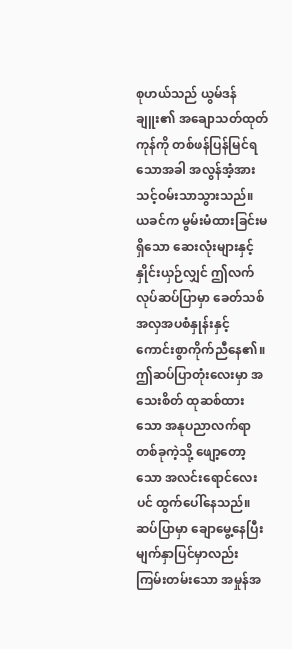စုဟယ်သည် ယွမ်ဒန်ချူး၏ အချောသတ်ထုတ်ကုန်ကို တစ်ဖန်ပြန်မြင်ရသောအခါ အလွန်အံ့အားသင့်ဝမ်းသာသွားသည်။ ယခင်က မွမ်းမံထားခြင်းမရှိသော ဆေးလုံးများနှင့် နှိုင်းယှဉ်လျှင် ဤလက်လုပ်ဆပ်ပြာမှာ ခေတ်သစ်အလှအပစံနှုန်းနှင့် ကောင်းစွာကိုက်ညီနေ၏။ ဤဆပ်ပြာတုံးလေးမှာ အသေးစိတ် ထုဆစ်ထားသော အနုပညာလက်ရာတစ်ခုကဲ့သို့ ဖျော့တော့သော အလင်းရောင်လေးပင် ထွက်ပေါ်နေသည်။ ဆပ်ပြာမှာ ချောမွေ့နေပြီး မျက်နှာပြင်မှာလည်း ကြမ်းတမ်းသော အမှုန်အ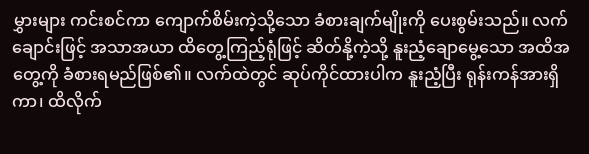မွှားများ ကင်းစင်ကာ ကျောက်စိမ်းကဲ့သို့သော ခံစားချက်မျိုးကို ပေးစွမ်းသည်။ လက်ချောင်းဖြင့် အသာအယာ ထိတွေ့ကြည့်ရုံဖြင့် ဆိတ်နို့ကဲ့သို့ နူးညံ့ချောမွေ့သော အထိအတွေ့ကို ခံစားရမည်ဖြစ်၏။ လက်ထဲတွင် ဆုပ်ကိုင်ထားပါက နူးညံ့ပြီး ရုန်းကန်အားရှိကာ၊ ထိလိုက်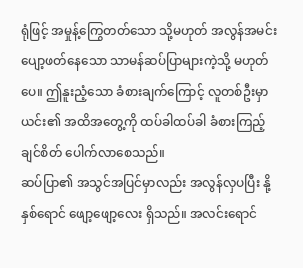ရုံဖြင့် အမှုန့်ကြွေတတ်သော သို့မဟုတ် အလွန်အမင်း ပျော့ဖတ်နေသော သာမန်ဆပ်ပြာများကဲ့သို့ မဟုတ်ပေ။ ဤနူးညံ့သော ခံစားချက်ကြောင့် လူတစ်ဦးမှာ ယင်း၏ အထိအတွေ့ကို ထပ်ခါထပ်ခါ ခံစားကြည့်ချင်စိတ် ပေါက်လာစေသည်။
ဆပ်ပြာ၏ အသွင်အပြင်မှာလည်း အလွန်လှပပြီး နို့နှစ်ရောင် ဖျော့ဖျော့လေး ရှိသည်။ အလင်းရောင်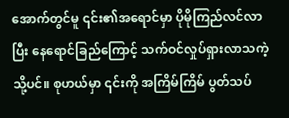အောက်တွင်မူ ၎င်း၏အရောင်မှာ ပိုမိုကြည်လင်လာပြီး နေရောင်ခြည်ကြောင့် သက်ဝင်လှုပ်ရှားလာသကဲ့သို့ပင်။ စုဟယ်မှာ ၎င်းကို အကြိမ်ကြိမ် ပွတ်သပ်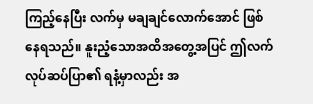ကြည့်နေပြီး လက်မှ မချချင်လောက်အောင် ဖြစ်နေရသည်။ နူးညံ့သောအထိအတွေ့အပြင် ဤလက်လုပ်ဆပ်ပြာ၏ ရနံ့မှာလည်း အ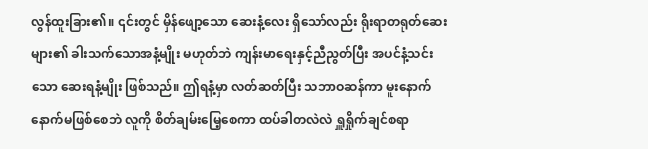လွန်ထူးခြား၏။ ၎င်းတွင် မှိန်ဖျော့သော ဆေးနံ့လေး ရှိသော်လည်း ရိုးရာတရုတ်ဆေးများ၏ ခါးသက်သောအနံ့မျိုး မဟုတ်ဘဲ ကျန်းမာရေးနှင့်ညီညွတ်ပြီး အပင်နံ့သင်းသော ဆေးရနံ့မျိုး ဖြစ်သည်။ ဤရနံ့မှာ လတ်ဆတ်ပြီး သဘာဝဆန်ကာ မူးနောက်နောက်မဖြစ်စေဘဲ လူကို စိတ်ချမ်းမြေ့စေကာ ထပ်ခါတလဲလဲ ရှူရှိုက်ချင်စရာ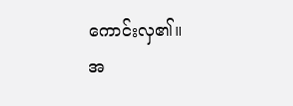ကောင်းလှ၏။
အ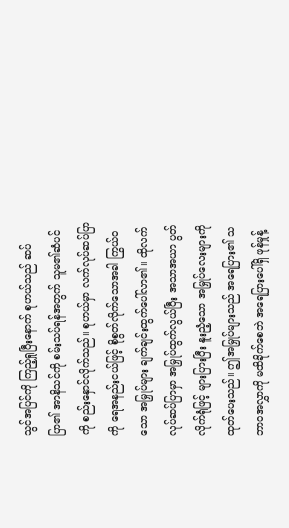သွင်အပြင်ကို ကြည့်ရှုပြီးနောက် စုဟယ်သည် ဆပ်ပြာ၏ အာနိသင်ကို စမ်းသပ်ရန်အတွက် သူမ၏ဆံပင်ကို စည်းနှောင်လိုက်သည်။ စုဟယ်မှာ လက်လုပ်ဆပ်ပြာကို ရေအနည်းငယ်ဖြင့် စိုစွတ်လိုက်သောအခါ ကြွယ်ဝသော အမြှုပ်များ ချက်ချင်းထွက်ပေါ်လာ၏။ ထိုလက်လုပ်ဆပ်ပြာမှာ အမြှုပ်ထွက်လွယ်ပြီး အသာအယာ ပွတ်လိုက်ရုံဖြင့် များပြားပြီး နူးညံ့သော အမြှုပ်လေးများကို ထုတ်ပေးသည်။ ဤအမြှုပ်များသည် အရေပြား၏ သဘာဝအလွှာကို မထိခိုက်စေဘဲ အရေပြားပေါ်ရှိ ဖုန်မှုန့်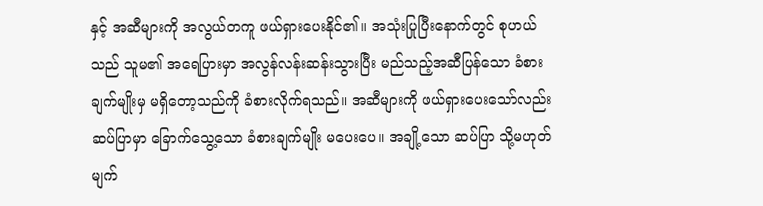နှင့် အဆီများကို အလွယ်တကူ ဖယ်ရှားပေးနိုင်၏။ အသုံးပြုပြီးနောက်တွင် စုဟယ်သည် သူမ၏ အရေပြားမှာ အလွန်လန်းဆန်းသွားပြီး မည်သည့်အဆီပြန်သော ခံစားချက်မျိုးမှ မရှိတော့သည်ကို ခံစားလိုက်ရသည်။ အဆီများကို ဖယ်ရှားပေးသော်လည်း ဆပ်ပြာမှာ ခြောက်သွေ့သော ခံစားချက်မျိုး မပေးပေ။ အချို့သော ဆပ်ပြာ သို့မဟုတ် မျက်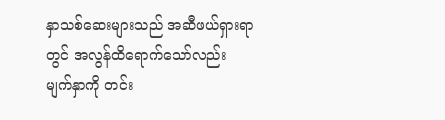နှာသစ်ဆေးများသည် အဆီဖယ်ရှားရာတွင် အလွန်ထိရောက်သော်လည်း မျက်နှာကို တင်း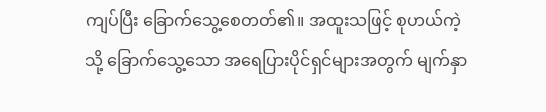ကျပ်ပြီး ခြောက်သွေ့စေတတ်၏။ အထူးသဖြင့် စုဟယ်ကဲ့သို့ ခြောက်သွေ့သော အရေပြားပိုင်ရှင်များအတွက် မျက်နှာ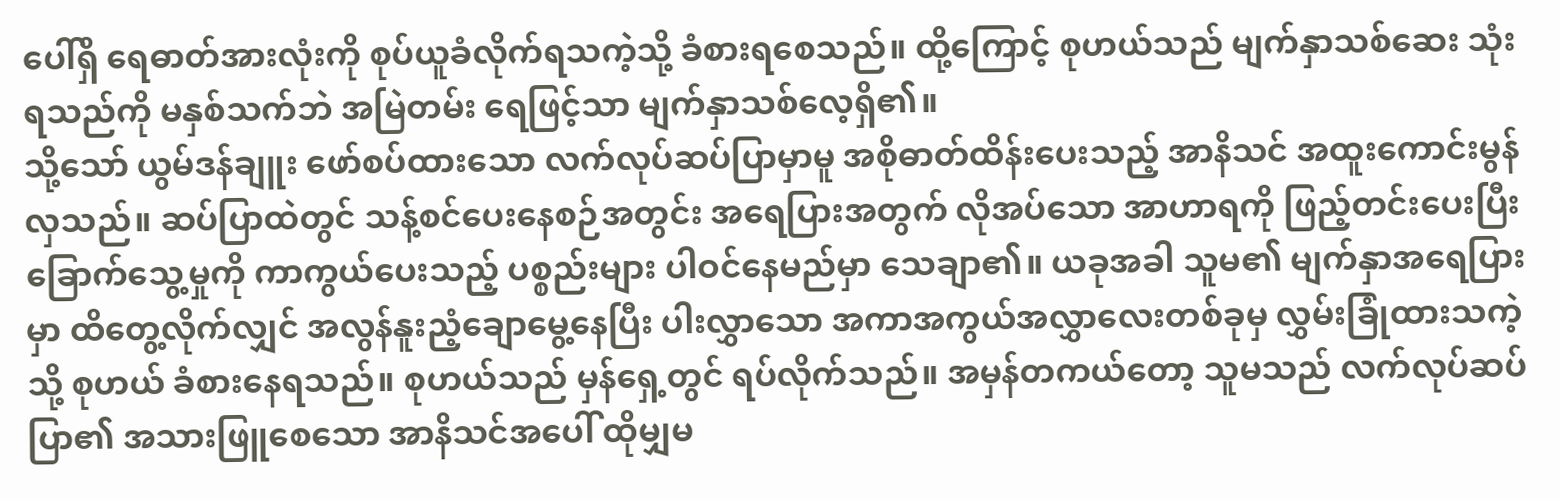ပေါ်ရှိ ရေဓာတ်အားလုံးကို စုပ်ယူခံလိုက်ရသကဲ့သို့ ခံစားရစေသည်။ ထို့ကြောင့် စုဟယ်သည် မျက်နှာသစ်ဆေး သုံးရသည်ကို မနှစ်သက်ဘဲ အမြဲတမ်း ရေဖြင့်သာ မျက်နှာသစ်လေ့ရှိ၏။
သို့သော် ယွမ်ဒန်ချူး ဖော်စပ်ထားသော လက်လုပ်ဆပ်ပြာမှာမူ အစိုဓာတ်ထိန်းပေးသည့် အာနိသင် အထူးကောင်းမွန်လှသည်။ ဆပ်ပြာထဲတွင် သန့်စင်ပေးနေစဉ်အတွင်း အရေပြားအတွက် လိုအပ်သော အာဟာရကို ဖြည့်တင်းပေးပြီး ခြောက်သွေ့မှုကို ကာကွယ်ပေးသည့် ပစ္စည်းများ ပါဝင်နေမည်မှာ သေချာ၏။ ယခုအခါ သူမ၏ မျက်နှာအရေပြားမှာ ထိတွေ့လိုက်လျှင် အလွန်နူးညံ့ချောမွေ့နေပြီး ပါးလွှာသော အကာအကွယ်အလွှာလေးတစ်ခုမှ လွှမ်းခြုံထားသကဲ့သို့ စုဟယ် ခံစားနေရသည်။ စုဟယ်သည် မှန်ရှေ့တွင် ရပ်လိုက်သည်။ အမှန်တကယ်တော့ သူမသည် လက်လုပ်ဆပ်ပြာ၏ အသားဖြူစေသော အာနိသင်အပေါ် ထိုမျှမ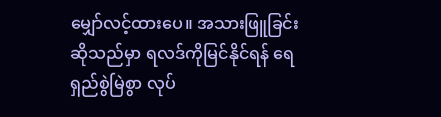မျှော်လင့်ထားပေ။ အသားဖြူခြင်းဆိုသည်မှာ ရလဒ်ကိုမြင်နိုင်ရန် ရေရှည်စွဲမြဲစွာ လုပ်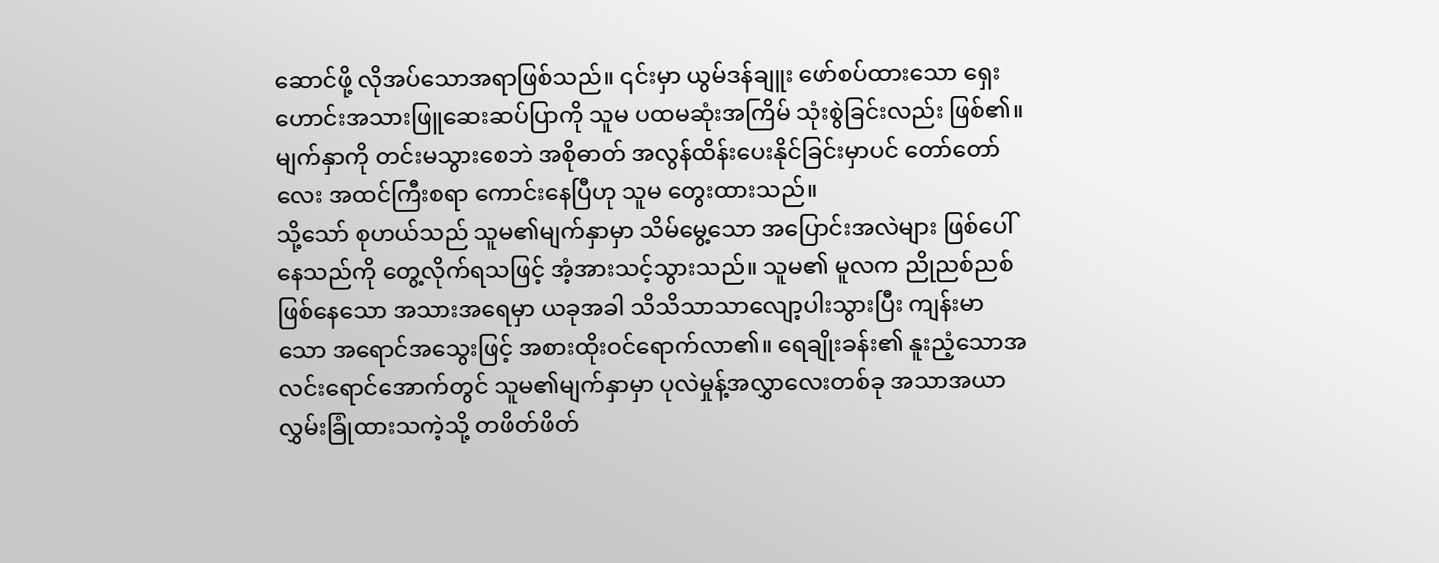ဆောင်ဖို့ လိုအပ်သောအရာဖြစ်သည်။ ၎င်းမှာ ယွမ်ဒန်ချူး ဖော်စပ်ထားသော ရှေးဟောင်းအသားဖြူဆေးဆပ်ပြာကို သူမ ပထမဆုံးအကြိမ် သုံးစွဲခြင်းလည်း ဖြစ်၏။ မျက်နှာကို တင်းမသွားစေဘဲ အစိုဓာတ် အလွန်ထိန်းပေးနိုင်ခြင်းမှာပင် တော်တော်လေး အထင်ကြီးစရာ ကောင်းနေပြီဟု သူမ တွေးထားသည်။
သို့သော် စုဟယ်သည် သူမ၏မျက်နှာမှာ သိမ်မွေ့သော အပြောင်းအလဲများ ဖြစ်ပေါ်နေသည်ကို တွေ့လိုက်ရသဖြင့် အံ့အားသင့်သွားသည်။ သူမ၏ မူလက ညိုညစ်ညစ်ဖြစ်နေသော အသားအရေမှာ ယခုအခါ သိသိသာသာလျော့ပါးသွားပြီး ကျန်းမာသော အရောင်အသွေးဖြင့် အစားထိုးဝင်ရောက်လာ၏။ ရေချိုးခန်း၏ နူးညံ့သောအလင်းရောင်အောက်တွင် သူမ၏မျက်နှာမှာ ပုလဲမှုန့်အလွှာလေးတစ်ခု အသာအယာ လွှမ်းခြုံထားသကဲ့သို့ တဖိတ်ဖိတ်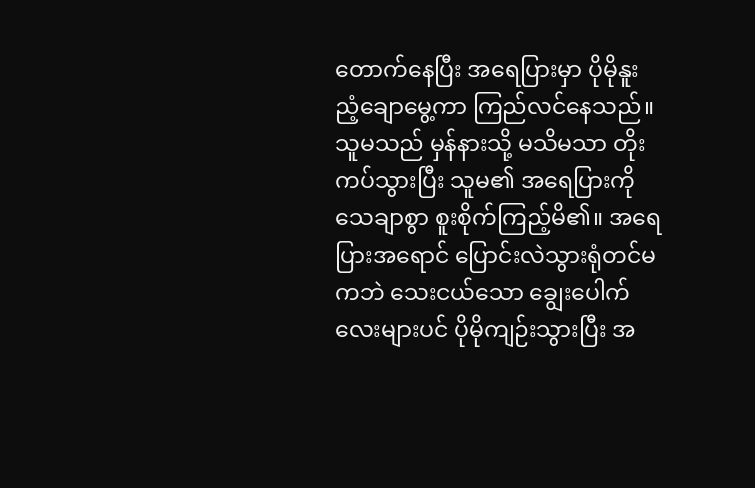တောက်နေပြီး အရေပြားမှာ ပိုမိုနူးညံ့ချောမွေ့ကာ ကြည်လင်နေသည်။ သူမသည် မှန်နားသို့ မသိမသာ တိုးကပ်သွားပြီး သူမ၏ အရေပြားကို သေချာစွာ စူးစိုက်ကြည့်မိ၏။ အရေပြားအရောင် ပြောင်းလဲသွားရုံတင်မကဘဲ သေးငယ်သော ချွေးပေါက်လေးများပင် ပိုမိုကျဉ်းသွားပြီး အ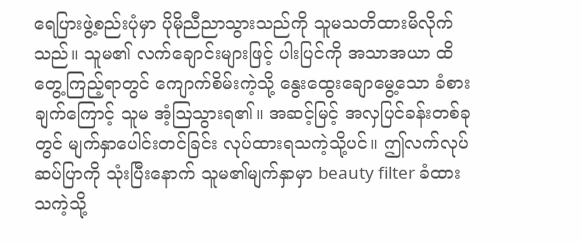ရေပြားဖွဲ့စည်းပုံမှာ ပိုမိုညီညာသွားသည်ကို သူမသတိထားမိလိုက်သည်။ သူမ၏ လက်ချောင်းများဖြင့် ပါးပြင်ကို အသာအယာ ထိတွေ့ကြည့်ရာတွင် ကျောက်စိမ်းကဲ့သို့ နွေးထွေးချောမွေ့သော ခံစားချက်ကြောင့် သူမ အံ့ဩသွားရ၏။ အဆင့်မြင့် အလှပြင်ခန်းတစ်ခုတွင် မျက်နှာပေါင်းတင်ခြင်း လုပ်ထားရသကဲ့သို့ပင်။ ဤလက်လုပ်ဆပ်ပြာကို သုံးပြီးနောက် သူမ၏မျက်နှာမှာ beauty filter ခံထားသကဲ့သို့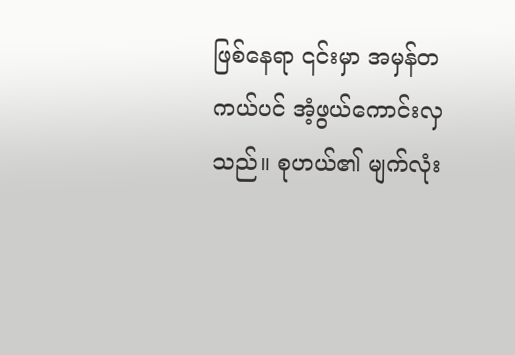ဖြစ်နေရာ ၎င်းမှာ အမှန်တကယ်ပင် အံ့ဖွယ်ကောင်းလှသည်။ စုဟယ်၏ မျက်လုံး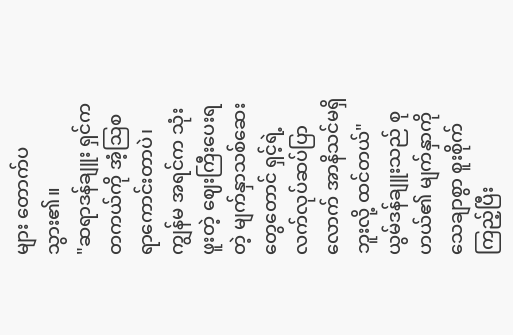များ တောက်ပသွား၏။
"ဆရာဒန်ချူး ရှင်က တကယ်ကို အံ့ဩစရာကောင်းတာပဲ၊ ကျွန်မ အရင်က သုံးဖူးတဲ့ ဈေးကြီးပေးရတဲ့ မျက်နှာသစ်ဆေးတွေတောင် ရှင့်ရဲ့ လက်လုပ်ဆပ်ပြာလောက် အာနိသင်မရှိဘူးလို့ ထင်တယ်"
ယွမ်ဒန်ချူးသည် စုဟယ်၏ မျက်နှာကို သေချာစွာ စူးစိုက်ကြည့်ပြီး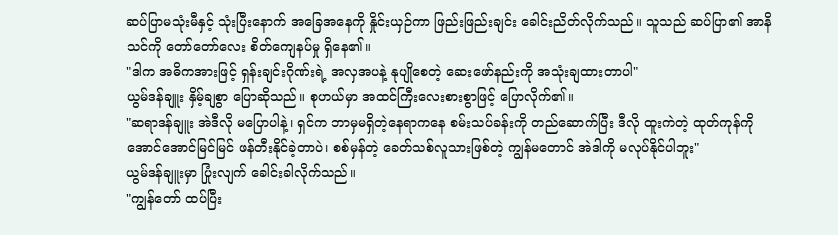ဆပ်ပြာမသုံးမီနှင့် သုံးပြီးနောက် အခြေအနေကို နှိုင်းယှဉ်ကာ ဖြည်းဖြည်းချင်း ခေါင်းညိတ်လိုက်သည်။ သူသည် ဆပ်ပြာ၏ အာနိသင်ကို တော်တော်လေး စိတ်ကျေနပ်မှု ရှိနေ၏။
"ဒါက အဓိကအားဖြင့် ရှန်းချင်းဂိုဏ်းရဲ့ အလှအပနဲ့ နုပျိုစေတဲ့ ဆေးဖော်နည်းကို အသုံးချထားတာပါ"
ယွမ်ဒန်ချူး နှိမ့်ချစွာ ပြောဆိုသည်။ စုဟယ်မှာ အထင်ကြီးလေးစားစွာဖြင့် ပြောလိုက်၏။
"ဆရာဒန်ချူး အဲဒီလို မပြောပါနဲ့၊ ရှင်က ဘာမှမရှိတဲ့နေရာကနေ စမ်းသပ်ခန်းကို တည်ဆောက်ပြီး ဒီလို ထူးကဲတဲ့ ထုတ်ကုန်ကို အောင်အောင်မြင်မြင် ဖန်တီးနိုင်ခဲ့တာပဲ၊ စစ်မှန်တဲ့ ခေတ်သစ်လူသားဖြစ်တဲ့ ကျွန်မတောင် အဲဒါကို မလုပ်နိုင်ပါဘူး"
ယွမ်ဒန်ချူးမှာ ပြုံးလျက် ခေါင်းခါလိုက်သည်။
"ကျွန်တော် ထပ်ပြီး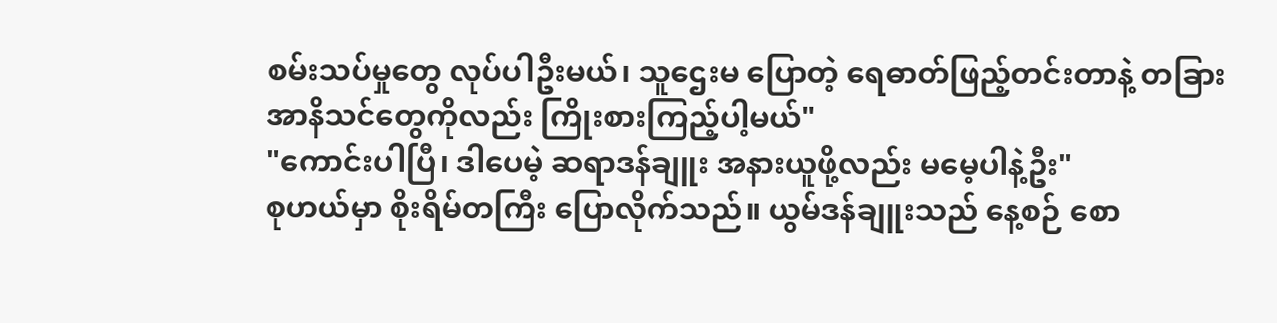စမ်းသပ်မှုတွေ လုပ်ပါဦးမယ်၊ သူဌေးမ ပြောတဲ့ ရေဓာတ်ဖြည့်တင်းတာနဲ့ တခြားအာနိသင်တွေကိုလည်း ကြိုးစားကြည့်ပါ့မယ်"
"ကောင်းပါပြီ၊ ဒါပေမဲ့ ဆရာဒန်ချူး အနားယူဖို့လည်း မမေ့ပါနဲ့ဦး"
စုဟယ်မှာ စိုးရိမ်တကြီး ပြောလိုက်သည်။ ယွမ်ဒန်ချူးသည် နေ့စဉ် စော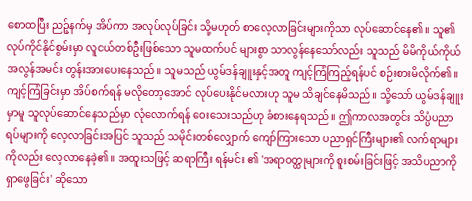စောထပြီး ညဉ့်နက်မှ အိပ်ကာ အလုပ်လုပ်ခြင်း သို့မဟုတ် စာလေ့လာခြင်းများကိုသာ လုပ်ဆောင်နေ၏။ သူ၏ လုပ်ကိုင်နိုင်စွမ်းမှာ လူငယ်တစ်ဦးဖြစ်သော သူမထက်ပင် များစွာ သာလွန်နေသော်လည်း သူသည် မိမိကိုယ်ကိုယ် အလွန်အမင်း တွန်းအားပေးနေသည်။ သူမသည် ယွမ်ဒန်ချူးနှင့်အတူ ကျင့်ကြံကြည့်ရန်ပင် စဉ်းစားမိလိုက်၏။ ကျင့်ကြံခြင်းမှာ အိပ်စက်ရန် မလိုတော့အောင် လုပ်ပေးနိုင်မလားဟု သူမ သိချင်နေမိသည်။ သို့သော် ယွမ်ဒန်ချူးမှာမူ သူလုပ်ဆောင်နေသည်မှာ လုံလောက်ရန် ဝေးသေးသည်ဟု ခံစားနေရသည်။ ဤကာလအတွင်း သိပ္ပံပညာရပ်များကို လေ့လာခြင်းအပြင် သူသည် သမိုင်းတစ်လျှောက် ကျော်ကြားသော ပညာရှင်ကြီးများ၏ လက်ရာများကိုလည်း လေ့လာနေခဲ့၏။ အထူးသဖြင့် ဆရာကြီး ရန်မင်း ၏ 'အရာဝတ္ထုများကို စူးစမ်းခြင်းဖြင့် အသိပညာကို ရှာဖွေခြင်း' ဆိုသော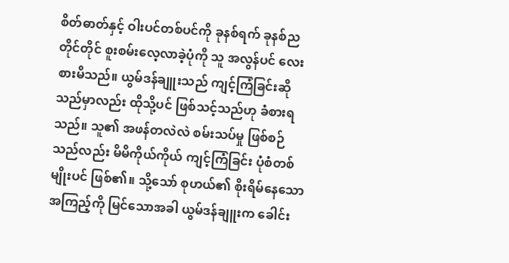စိတ်ဓာတ်နှင့် ဝါးပင်တစ်ပင်ကို ခုနစ်ရက် ခုနစ်ညတိုင်တိုင် စူးစမ်းလေ့လာခဲ့ပုံကို သူ အလွန်ပင် လေးစားမိသည်။ ယွမ်ဒန်ချူးသည် ကျင့်ကြံခြင်းဆိုသည်မှာလည်း ထိုသို့ပင် ဖြစ်သင့်သည်ဟု ခံစားရသည်။ သူ၏ အဖန်တလဲလဲ စမ်းသပ်မှု ဖြစ်စဉ်သည်လည်း မိမိကိုယ်ကိုယ် ကျင့်ကြံခြင်း ပုံစံတစ်မျိုးပင် ဖြစ်၏။ သို့သော် စုဟယ်၏ စိုးရိမ်နေသော အကြည့်ကို မြင်သောအခါ ယွမ်ဒန်ချူးက ခေါင်း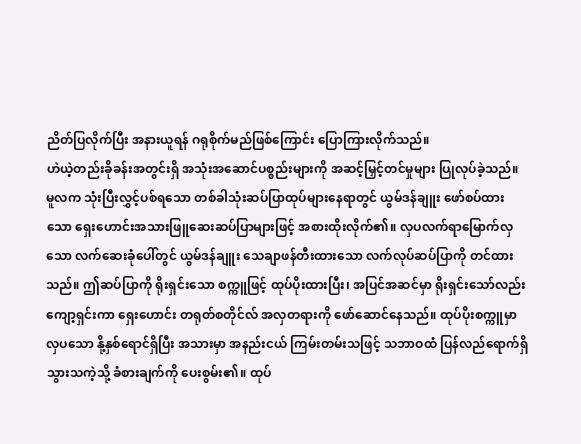ညိတ်ပြလိုက်ပြီး အနားယူရန် ဂရုစိုက်မည်ဖြစ်ကြောင်း ပြောကြားလိုက်သည်။
ဟဲယဲ့တည်းခိုခန်းအတွင်းရှိ အသုံးအဆောင်ပစ္စည်းများကို အဆင့်မြှင့်တင်မှုများ ပြုလုပ်ခဲ့သည်။ မူလက သုံးပြီးလွှင့်ပစ်ရသော တစ်ခါသုံးဆပ်ပြာထုပ်များနေရာတွင် ယွမ်ဒန်ချူး ဖော်စပ်ထားသော ရှေးဟောင်းအသားဖြူဆေးဆပ်ပြာများဖြင့် အစားထိုးလိုက်၏။ လှပလက်ရာမြောက်လှသော လက်ဆေးခုံပေါ်တွင် ယွမ်ဒန်ချူး သေချာဖန်တီးထားသော လက်လုပ်ဆပ်ပြာကို တင်ထားသည်။ ဤဆပ်ပြာကို ရိုးရှင်းသော စက္ကူဖြင့် ထုပ်ပိုးထားပြီး၊ အပြင်အဆင်မှာ ရိုးရှင်းသော်လည်း ကျော့ရှင်းကာ ရှေးဟောင်း တရုတ်စတိုင်လ် အလှတရားကို ဖော်ဆောင်နေသည်။ ထုပ်ပိုးစက္ကူမှာ လှပသော နို့နှစ်ရောင်ရှိပြီး အသားမှာ အနည်းငယ် ကြမ်းတမ်းသဖြင့် သဘာဝထံ ပြန်လည်ရောက်ရှိသွားသကဲ့သို့ ခံစားချက်ကို ပေးစွမ်း၏။ ထုပ်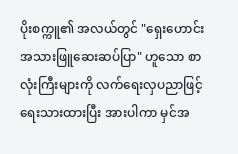ပိုးစက္ကူ၏ အလယ်တွင် "ရှေးဟောင်းအသားဖြူဆေးဆပ်ပြာ" ဟူသော စာလုံးကြီးများကို လက်ရေးလှပညာဖြင့် ရေးသားထားပြီး အားပါကာ မှင်အ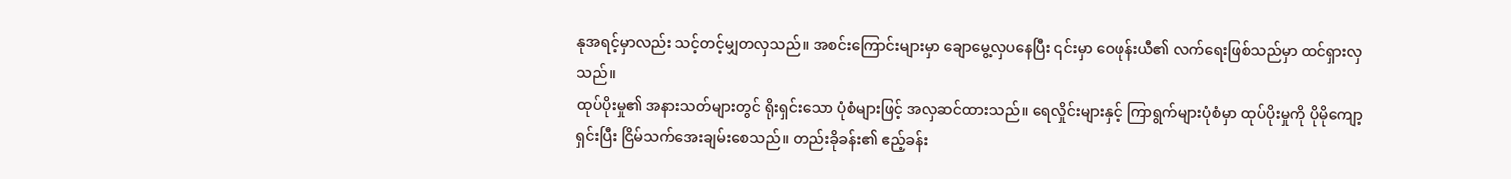နုအရင့်မှာလည်း သင့်တင့်မျှတလှသည်။ အစင်းကြောင်းများမှာ ချောမွေ့လှပနေပြီး ၎င်းမှာ ဝေဖုန်းယီ၏ လက်ရေးဖြစ်သည်မှာ ထင်ရှားလှသည်။
ထုပ်ပိုးမှု၏ အနားသတ်များတွင် ရိုးရှင်းသော ပုံစံများဖြင့် အလှဆင်ထားသည်။ ရေလှိုင်းများနှင့် ကြာရွက်များပုံစံမှာ ထုပ်ပိုးမှုကို ပိုမိုကျော့ရှင်းပြီး ငြိမ်သက်အေးချမ်းစေသည်။ တည်းခိုခန်း၏ ဧည့်ခန်း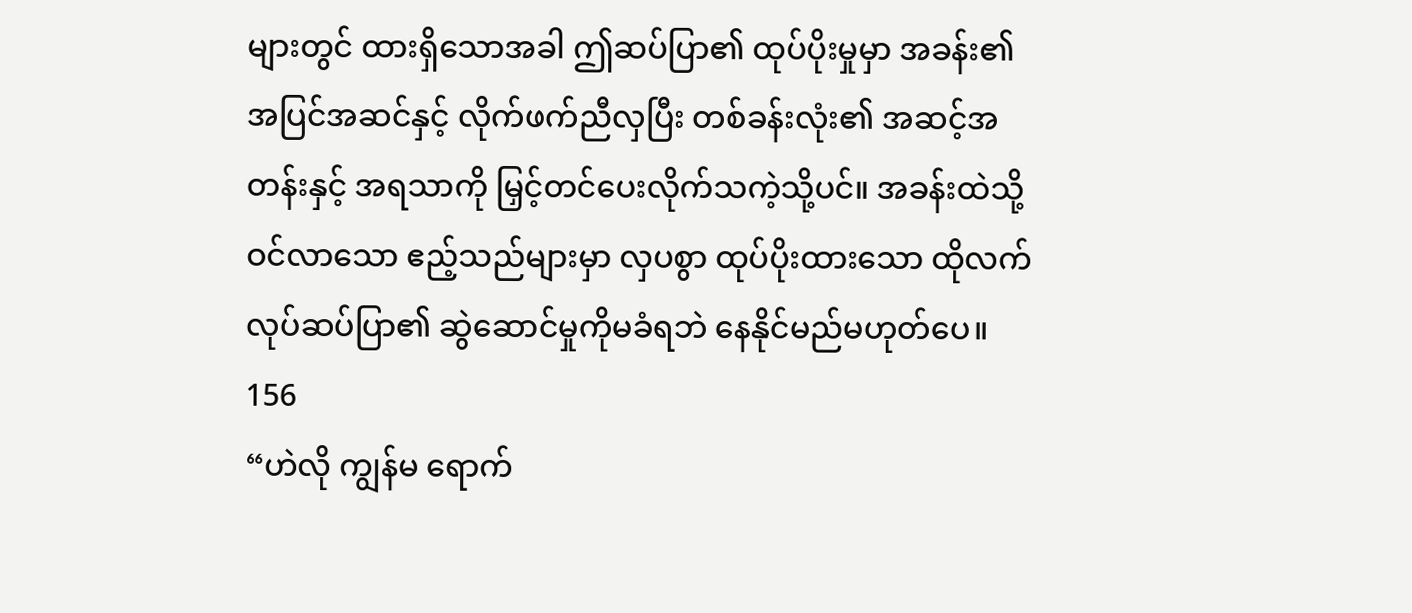များတွင် ထားရှိသောအခါ ဤဆပ်ပြာ၏ ထုပ်ပိုးမှုမှာ အခန်း၏ အပြင်အဆင်နှင့် လိုက်ဖက်ညီလှပြီး တစ်ခန်းလုံး၏ အဆင့်အတန်းနှင့် အရသာကို မြှင့်တင်ပေးလိုက်သကဲ့သို့ပင်။ အခန်းထဲသို့ ဝင်လာသော ဧည့်သည်များမှာ လှပစွာ ထုပ်ပိုးထားသော ထိုလက်လုပ်ဆပ်ပြာ၏ ဆွဲဆောင်မှုကိုမခံရဘဲ နေနိုင်မည်မဟုတ်ပေ။
156
“ဟဲလို ကျွန်မ ရောက်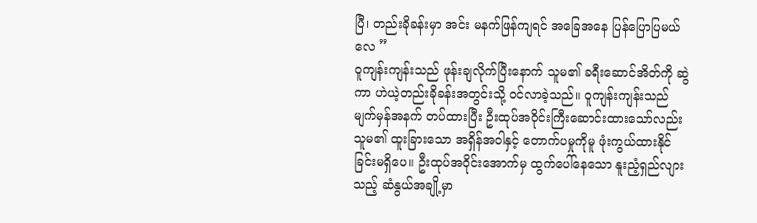ပြီ၊ တည်းခိုခန်းမှာ အင်း မနက်ဖြန်ကျရင် အခြေအနေ ပြန်ပြောပြမယ်လေ ”
ဝူကျန်းကျန်းသည် ဖုန်းချလိုက်ပြီးနောက် သူမ၏ ခရီးဆောင်အိတ်ကို ဆွဲကာ ဟဲယဲ့တည်းခိုခန်းအတွင်းသို့ ဝင်လာခဲ့သည်။ ဝူကျန်းကျန်းသည် မျက်မှန်အနက် တပ်ထားပြီး ဦးထုပ်အဝိုင်းကြီးဆောင်းထားသော်လည်း သူမ၏ ထူးခြားသော အရှိန်အဝါနှင့် တောက်ပမှုကိုမူ ဖုံးကွယ်ထားနိုင်ခြင်းမရှိပေ။ ဦးထုပ်အဝိုင်းအောက်မှ ထွက်ပေါ်နေသော နူးညံ့ရှည်လျားသည့် ဆံနွယ်အချို့မှာ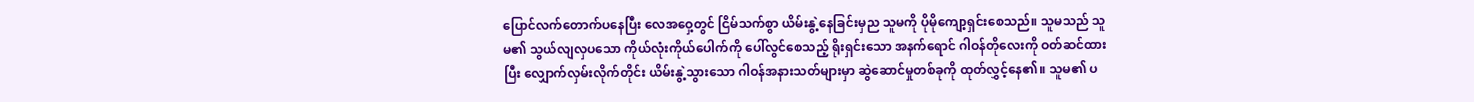ပြောင်လက်တောက်ပနေပြီး လေအဝှေ့တွင် ငြိမ်သက်စွာ ယိမ်းနွဲ့နေခြင်းမှည သူမကို ပိုမိုကျော့ရှင်းစေသည်။ သူမသည် သူမ၏ သွယ်လျလှပသော ကိုယ်လုံးကိုယ်ပေါက်ကို ပေါ်လွင်စေသည့် ရိုးရှင်းသော အနက်ရောင် ဂါဝန်တိုလေးကို ဝတ်ဆင်ထားပြီး လျှောက်လှမ်းလိုက်တိုင်း ယိမ်းနွဲ့သွားသော ဂါဝန်အနားသတ်များမှာ ဆွဲဆောင်မှုတစ်ခုကို ထုတ်လွှင့်နေ၏။ သူမ၏ ပ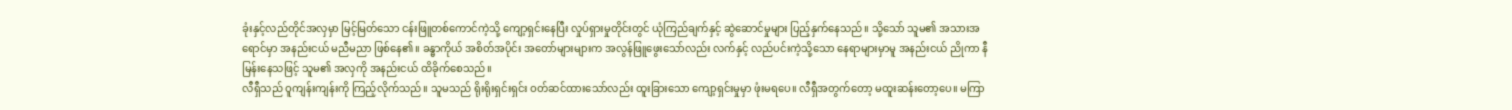ခုံးနှင့်လည်တိုင်အလှမှာ မြင့်မြတ်သော ငန်းဖြူတစ်ကောင်ကဲ့သို့ ကျော့ရှင်းနေပြီး လှုပ်ရှားမှုတိုင်းတွင် ယုံကြည်ချက်နှင့် ဆွဲဆောင်မှုများ ပြည့်နှက်နေသည်။ သို့သော် သူမ၏ အသားအရောင်မှာ အနည်းငယ် မညီမညာ ဖြစ်နေ၏။ ခန္ဓာကိုယ် အစိတ်အပိုင်း အတော်များများက အလွန်ဖြူဖွေးသော်လည်း လက်နှင့် လည်ပင်းကဲ့သို့သော နေရာများမှာမူ အနည်းငယ် ညိုကာ နီမြန်းနေသဖြင့် သူမ၏ အလှကို အနည်းငယ် ထိခိုက်စေသည်။
လီရှီသည် ဝူကျန်းကျန်းကို ကြည့်လိုက်သည်။ သူမသည် ရိုးရိုးရှင်းရှင်း ဝတ်ဆင်ထားသော်လည်း ထူးခြားသော ကျော့ရှင်းမှုမှာ ဖုံးမရပေ။ လီရှီအတွက်တော့ မထူးဆန်းတော့ပေ။ မကြာ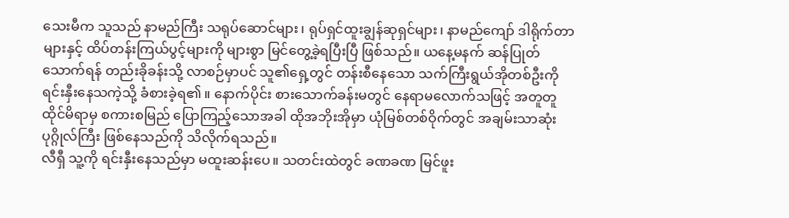သေးမီက သူသည် နာမည်ကြီး သရုပ်ဆောင်များ၊ ရုပ်ရှင်ထူးချွန်ဆုရှင်များ၊ နာမည်ကျော် ဒါရိုက်တာများနှင့် ထိပ်တန်းကြယ်ပွင့်များကို များစွာ မြင်တွေ့ခဲ့ရပြီးပြီ ဖြစ်သည်။ ယနေ့မနက် ဆန်ပြုတ်သောက်ရန် တည်းခိုခန်းသို့ လာစဉ်မှာပင် သူ၏ရှေ့တွင် တန်းစီနေသော သက်ကြီးရွယ်အိုတစ်ဦးကို ရင်းနှီးနေသကဲ့သို့ ခံစားခဲ့ရ၏။ နောက်ပိုင်း စားသောက်ခန်းမတွင် နေရာမလောက်သဖြင့် အတူတူ ထိုင်မိရာမှ စကားစမြည် ပြောကြည့်သောအခါ ထိုအဘိုးအိုမှာ ယုံမြစ်တစ်ဝိုက်တွင် အချမ်းသာဆုံး ပုဂ္ဂိုလ်ကြီး ဖြစ်နေသည်ကို သိလိုက်ရသည်။
လီရှီ သူ့ကို ရင်းနှီးနေသည်မှာ မထူးဆန်းပေ။ သတင်းထဲတွင် ခဏခဏ မြင်ဖူး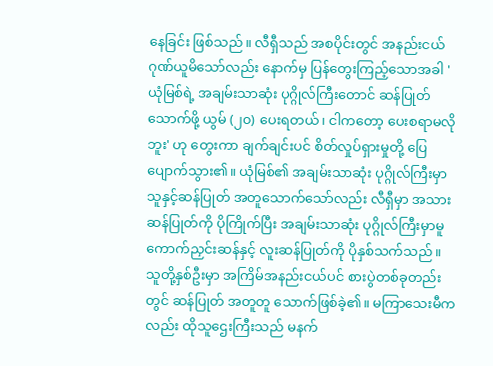နေခြင်း ဖြစ်သည်။ လီရှီသည် အစပိုင်းတွင် အနည်းငယ် ဂုဏ်ယူမိသော်လည်း နောက်မှ ပြန်တွေးကြည့်သောအခါ 'ယုံမြစ်ရဲ့ အချမ်းသာဆုံး ပုဂ္ဂိုလ်ကြီးတောင် ဆန်ပြုတ်သောက်ဖို့ ယွမ် (၂၀) ပေးရတယ်၊ ငါကတော့ ပေးစရာမလိုဘူး' ဟု တွေးကာ ချက်ချင်းပင် စိတ်လှုပ်ရှားမှုတို့ ပြေပျောက်သွား၏။ ယုံမြစ်၏ အချမ်းသာဆုံး ပုဂ္ဂိုလ်ကြီးမှာ သူနှင့်ဆန်ပြုတ် အတူသောက်သော်လည်း လီရှီမှာ အသားဆန်ပြုတ်ကို ပိုကြိုက်ပြီး အချမ်းသာဆုံး ပုဂ္ဂိုလ်ကြီးမှာမူ ကောက်ညှင်းဆန်နှင့် လူးဆန်ပြုတ်ကို ပိုနှစ်သက်သည်။ သူတို့နှစ်ဦးမှာ အကြိမ်အနည်းငယ်ပင် စားပွဲတစ်ခုတည်းတွင် ဆန်ပြုတ် အတူတူ သောက်ဖြစ်ခဲ့၏။ မကြာသေးမီကလည်း ထိုသူဌေးကြီးသည် မနက်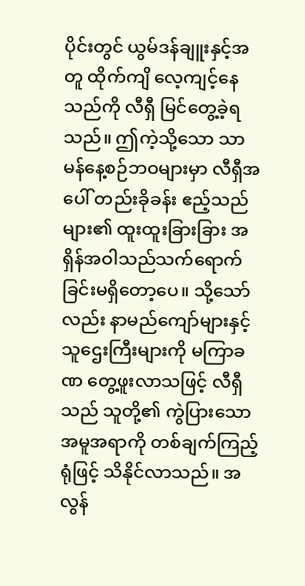ပိုင်းတွင် ယွမ်ဒန်ချူးနှင့်အတူ ထိုက်ကျိ လေ့ကျင့်နေသည်ကို လီရှီ မြင်တွေ့ခဲ့ရသည်။ ဤကဲ့သို့သော သာမန်နေ့စဉ်ဘဝများမှာ လီရှီအပေါ် တည်းခိုခန်း ဧည့်သည်များ၏ ထူးထူးခြားခြား အရှိန်အဝါသည်သက်ရောက်ခြင်းမရှိတော့ပေ။ သို့သော်လည်း နာမည်ကျော်များနှင့် သူဌေးကြီးများကို မကြာခဏ တွေ့ဖူးလာသဖြင့် လီရှီသည် သူတို့၏ ကွဲပြားသော အမူအရာကို တစ်ချက်ကြည့်ရုံဖြင့် သိနိုင်လာသည်။ အလွန်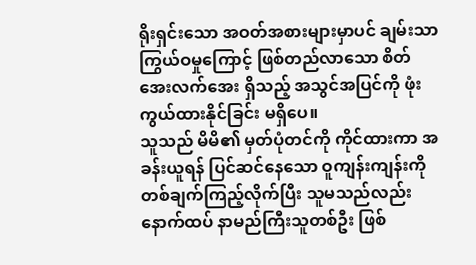ရိုးရှင်းသော အဝတ်အစားများမှာပင် ချမ်းသာကြွယ်ဝမှုကြောင့် ဖြစ်တည်လာသော စိတ်အေးလက်အေး ရှိသည့် အသွင်အပြင်ကို ဖုံးကွယ်ထားနိုင်ခြင်း မရှိပေ။
သူသည် မိမိ၏ မှတ်ပုံတင်ကို ကိုင်ထားကာ အခန်းယူရန် ပြင်ဆင်နေသော ဝူကျန်းကျန်းကို တစ်ချက်ကြည့်လိုက်ပြီး သူမသည်လည်း နောက်ထပ် နာမည်ကြီးသူတစ်ဦး ဖြစ်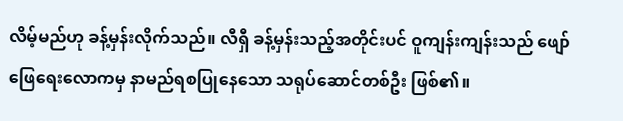လိမ့်မည်ဟု ခန့်မှန်းလိုက်သည်။ လီရှီ ခန့်မှန်းသည့်အတိုင်းပင် ဝူကျန်းကျန်းသည် ဖျော်ဖြေရေးလောကမှ နာမည်ရစပြုနေသော သရုပ်ဆောင်တစ်ဦး ဖြစ်၏။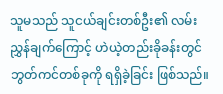သူမသည် သူငယ်ချင်းတစ်ဦး၏ လမ်းညွှန်ချက်ကြောင့် ဟဲယဲ့တည်းခိုခန်းတွင် ဘွတ်ကင်တစ်ခုကို ရရှိခဲ့ခြင်း ဖြစ်သည်။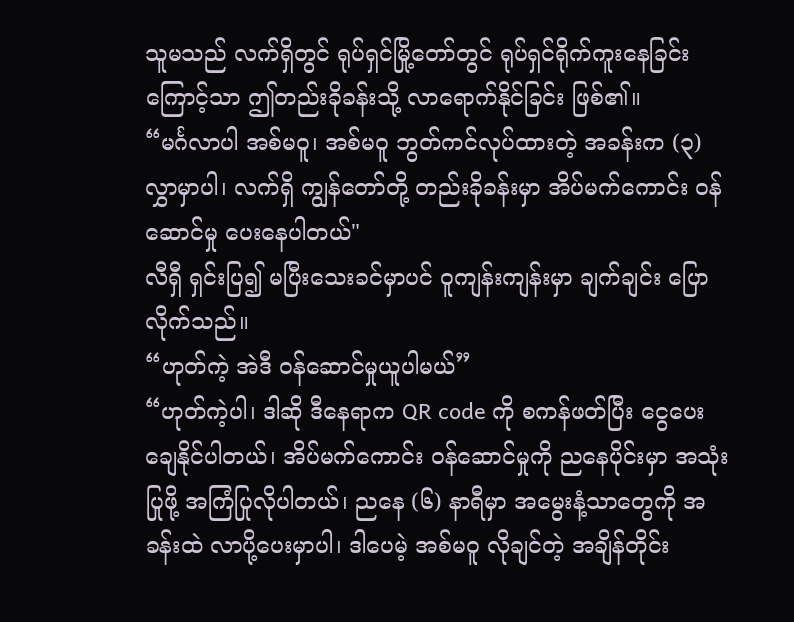သူမသည် လက်ရှိတွင် ရုပ်ရှင်မြို့တော်တွင် ရုပ်ရှင်ရိုက်ကူးနေခြင်းကြောင့်သာ ဤတည်းခိုခန်းသို့ လာရောက်နိုင်ခြင်း ဖြစ်၏။
“မင်္ဂလာပါ အစ်မဝူ၊ အစ်မဝူ ဘွတ်ကင်လုပ်ထားတဲ့ အခန်းက (၃) လွှာမှာပါ၊ လက်ရှိ ကျွန်တော်တို့ တည်းခိုခန်းမှာ အိပ်မက်ကောင်း ဝန်ဆောင်မှု ပေးနေပါတယ်"
လီရှီ ရှင်းပြ၍ မပြီးသေးခင်မှာပင် ဝူကျန်းကျန်းမှာ ချက်ချင်း ပြောလိုက်သည်။
“ဟုတ်ကဲ့ အဲဒီ ဝန်ဆောင်မှုယူပါမယ်”
“ဟုတ်ကဲ့ပါ၊ ဒါဆို ဒီနေရာက QR code ကို စကန်ဖတ်ပြီး ငွေပေးချေနိုင်ပါတယ်၊ အိပ်မက်ကောင်း ဝန်ဆောင်မှုကို ညနေပိုင်းမှာ အသုံးပြုဖို့ အကြံပြုလိုပါတယ်၊ ညနေ (၆) နာရီမှာ အမွေးနံ့သာတွေကို အခန်းထဲ လာပို့ပေးမှာပါ၊ ဒါပေမဲ့ အစ်မဝူ လိုချင်တဲ့ အချိန်တိုင်း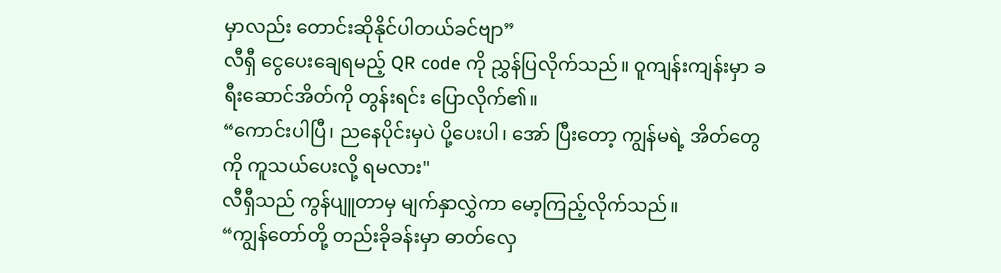မှာလည်း တောင်းဆိုနိုင်ပါတယ်ခင်ဗျာ”
လီရှီ ငွေပေးချေရမည့် QR code ကို ညွှန်ပြလိုက်သည်။ ဝူကျန်းကျန်းမှာ ခရီးဆောင်အိတ်ကို တွန်းရင်း ပြောလိုက်၏။
“ကောင်းပါပြီ၊ ညနေပိုင်းမှပဲ ပို့ပေးပါ၊ အော် ပြီးတော့ ကျွန်မရဲ့ အိတ်တွေကို ကူသယ်ပေးလို့ ရမလား"
လီရှီသည် ကွန်ပျူတာမှ မျက်နှာလွှဲကာ မော့ကြည့်လိုက်သည်။
“ကျွန်တော်တို့ တည်းခိုခန်းမှာ ဓာတ်လှေ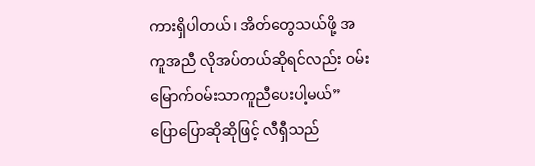ကားရှိပါတယ်၊ အိတ်တွေသယ်ဖို့ အကူအညီ လိုအပ်တယ်ဆိုရင်လည်း ဝမ်းမြောက်ဝမ်းသာကူညီပေးပါ့မယ်”
ပြောပြောဆိုဆိုဖြင့် လီရှီသည်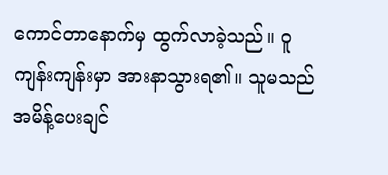ကောင်တာနောက်မှ ထွက်လာခဲ့သည်။ ဝူကျန်းကျန်းမှာ အားနာသွားရ၏။ သူမသည် အမိန့်ပေးချင်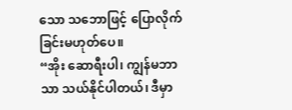သော သဘောဖြင့် ပြောလိုက်ခြင်းမဟုတ်ပေ။
“အိုး ဆောရီးပါ၊ ကျွန်မဘာသာ သယ်နိုင်ပါတယ်၊ ဒီမှာ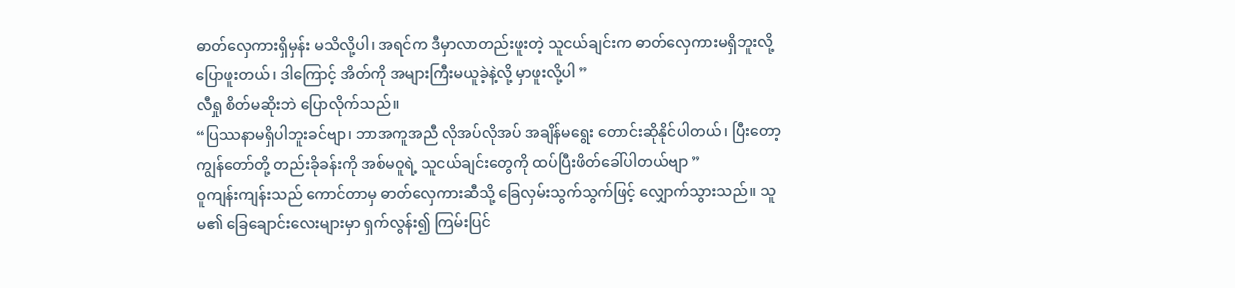ဓာတ်လှေကားရှိမှန်း မသိလို့ပါ၊ အရင်က ဒီမှာလာတည်းဖူးတဲ့ သူငယ်ချင်းက ဓာတ်လှေကားမရှိဘူးလို့ ပြောဖူးတယ်၊ ဒါကြောင့် အိတ်ကို အများကြီးမယူခဲ့နဲ့လို့ မှာဖူးလို့ပါ ”
လီရှု စိတ်မဆိုးဘဲ ပြောလိုက်သည်။
“ပြဿနာမရှိပါဘူးခင်ဗျာ၊ ဘာအကူအညီ လိုအပ်လိုအပ် အချိန်မရွေး တောင်းဆိုနိုင်ပါတယ်၊ ပြီးတော့ ကျွန်တော်တို့ တည်းခိုခန်းကို အစ်မဝူရဲ့ သူငယ်ချင်းတွေကို ထပ်ပြီးဖိတ်ခေါ်ပါတယ်ဗျာ ”
ဝူကျန်းကျန်းသည် ကောင်တာမှ ဓာတ်လှေကားဆီသို့ ခြေလှမ်းသွက်သွက်ဖြင့် လျှောက်သွားသည်။ သူမ၏ ခြေချောင်းလေးများမှာ ရှက်လွန်း၍ ကြမ်းပြင်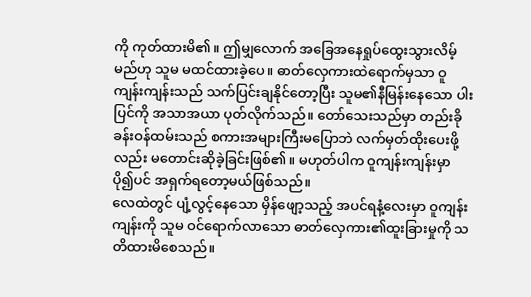ကို ကုတ်ထားမိ၏။ ဤမျှလောက် အခြေအနေရှုပ်ထွေးသွားလိမ့်မည်ဟု သူမ မထင်ထားခဲ့ပေ။ ဓာတ်လှေကားထဲရောက်မှသာ ဝူကျန်းကျန်းသည် သက်ပြင်းချနိုင်တော့ပြီး သူမ၏နီမြန်းနေသော ပါးပြင်ကို အသာအယာ ပုတ်လိုက်သည်။ တော်သေးသည်မှာ တည်းခိုခန်းဝန်ထမ်းသည် စကားအများကြီးမပြောဘဲ လက်မှတ်ထိုးပေးဖို့လည်း မတောင်းဆိုခဲ့ခြင်းဖြစ်၏။ မဟုတ်ပါက ဝူကျန်းကျန်းမှာ ပို၍ပင် အရှက်ရတော့မယ်ဖြစ်သည်။
လေထဲတွင် ပျံ့လွင့်နေသော မှိန်ဖျော့သည့် အပင်ရနံ့လေးမှာ ဝူကျန်းကျန်းကို သူမ ဝင်ရောက်လာသော ဓာတ်လှေကား၏ထူးခြားမှုကို သတိထားမိစေသည်။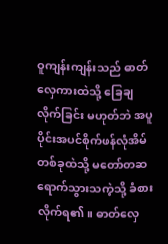ဝူကျန်းကျန်းသည် ဓာတ်လှေကားထဲသို့ ခြေချလိုက်ခြင်း မဟုတ်ဘဲ အပူပိုင်းအပင်စိုက်ဖန်လုံအိမ်တစ်ခုထဲသို့ မတော်တဆ ရောက်သွားသကဲ့သို့ ခံစားလိုက်ရ၏။ ဓာတ်လှေ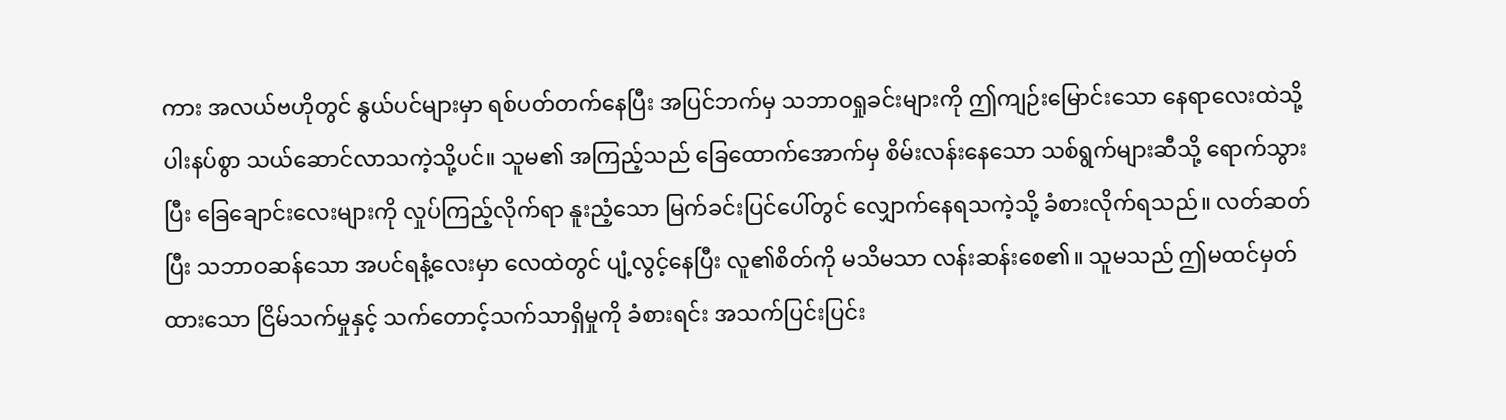ကား အလယ်ဗဟိုတွင် နွယ်ပင်များမှာ ရစ်ပတ်တက်နေပြီး အပြင်ဘက်မှ သဘာဝရှုခင်းများကို ဤကျဉ်းမြောင်းသော နေရာလေးထဲသို့ ပါးနပ်စွာ သယ်ဆောင်လာသကဲ့သို့ပင်။ သူမ၏ အကြည့်သည် ခြေထောက်အောက်မှ စိမ်းလန်းနေသော သစ်ရွက်များဆီသို့ ရောက်သွားပြီး ခြေချောင်းလေးများကို လှုပ်ကြည့်လိုက်ရာ နူးညံ့သော မြက်ခင်းပြင်ပေါ်တွင် လျှောက်နေရသကဲ့သို့ ခံစားလိုက်ရသည်။ လတ်ဆတ်ပြီး သဘာဝဆန်သော အပင်ရနံ့လေးမှာ လေထဲတွင် ပျံ့လွင့်နေပြီး လူ၏စိတ်ကို မသိမသာ လန်းဆန်းစေ၏။ သူမသည် ဤမထင်မှတ်ထားသော ငြိမ်သက်မှုနှင့် သက်တောင့်သက်သာရှိမှုကို ခံစားရင်း အသက်ပြင်းပြင်း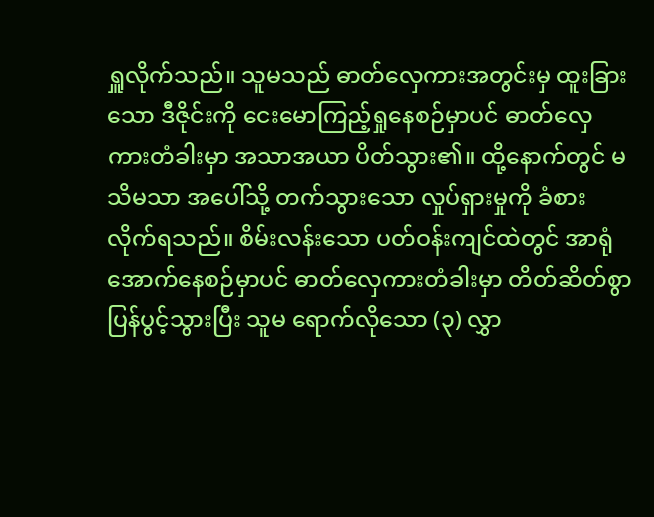ရှူလိုက်သည်။ သူမသည် ဓာတ်လှေကားအတွင်းမှ ထူးခြားသော ဒီဇိုင်းကို ငေးမောကြည့်ရှုနေစဉ်မှာပင် ဓာတ်လှေကားတံခါးမှာ အသာအယာ ပိတ်သွား၏။ ထို့နောက်တွင် မသိမသာ အပေါ်သို့ တက်သွားသော လှုပ်ရှားမှုကို ခံစားလိုက်ရသည်။ စိမ်းလန်းသော ပတ်ဝန်းကျင်ထဲတွင် အာရုံအောက်နေစဉ်မှာပင် ဓာတ်လှေကားတံခါးမှာ တိတ်ဆိတ်စွာ ပြန်ပွင့်သွားပြီး သူမ ရောက်လိုသော (၃) လွှာ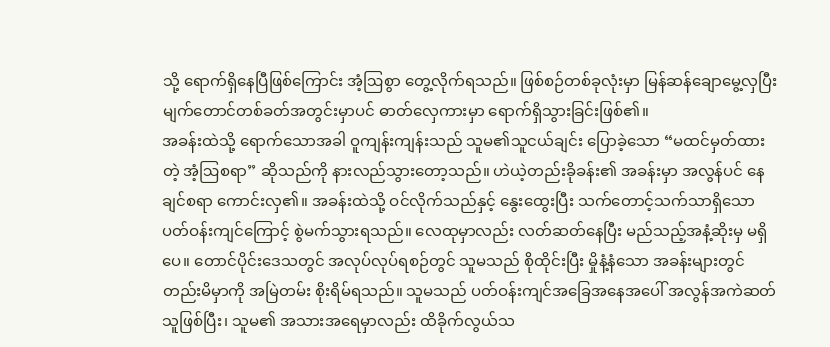သို့ ရောက်ရှိနေပြီဖြစ်ကြောင်း အံ့ဩစွာ တွေ့လိုက်ရသည်။ ဖြစ်စဉ်တစ်ခုလုံးမှာ မြန်ဆန်ချောမွေ့လှပြီး မျက်တောင်တစ်ခတ်အတွင်းမှာပင် ဓာတ်လှေကားမှာ ရောက်ရှိသွားခြင်းဖြစ်၏။
အခန်းထဲသို့ ရောက်သောအခါ ဝူကျန်းကျန်းသည် သူမ၏သူငယ်ချင်း ပြောခဲ့သော “မထင်မှတ်ထားတဲ့ အံ့ဩစရာ” ဆိုသည်ကို နားလည်သွားတော့သည်။ ဟဲယဲ့တည်းခိုခန်း၏ အခန်းမှာ အလွန်ပင် နေချင်စရာ ကောင်းလှ၏။ အခန်းထဲသို့ ဝင်လိုက်သည်နှင့် နွေးထွေးပြီး သက်တောင့်သက်သာရှိသော ပတ်ဝန်းကျင်ကြောင့် စွဲမက်သွားရသည်။ လေထုမှာလည်း လတ်ဆတ်နေပြီး မည်သည့်အနံ့ဆိုးမှ မရှိပေ။ တောင်ပိုင်းဒေသတွင် အလုပ်လုပ်ရစဉ်တွင် သူမသည် စိုထိုင်းပြီး မှိုနံ့နံသော အခန်းများတွင် တည်းမိမှာကို အမြဲတမ်း စိုးရိမ်ရသည်။ သူမသည် ပတ်ဝန်းကျင်အခြေအနေအပေါ် အလွန်အကဲဆတ်သူဖြစ်ပြီး၊ သူမ၏ အသားအရေမှာလည်း ထိခိုက်လွယ်သ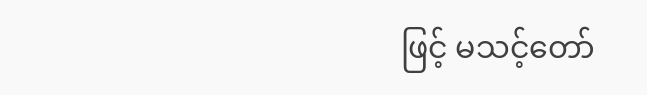ဖြင့် မသင့်တော်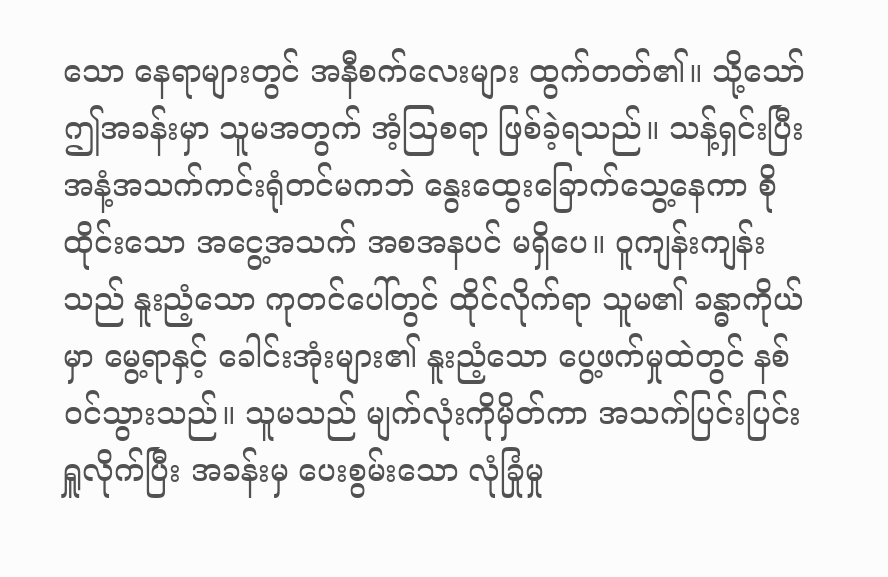သော နေရာများတွင် အနီစက်လေးများ ထွက်တတ်၏။ သို့သော် ဤအခန်းမှာ သူမအတွက် အံ့ဩစရာ ဖြစ်ခဲ့ရသည်။ သန့်ရှင်းပြီး အနံ့အသက်ကင်းရုံတင်မကဘဲ နွေးထွေးခြောက်သွေ့နေကာ စိုထိုင်းသော အငွေ့အသက် အစအနပင် မရှိပေ။ ဝူကျန်းကျန်းသည် နူးညံ့သော ကုတင်ပေါ်တွင် ထိုင်လိုက်ရာ သူမ၏ ခန္ဓာကိုယ်မှာ မွေ့ရာနှင့် ခေါင်းအုံးများ၏ နူးညံ့သော ပွေ့ဖက်မှုထဲတွင် နစ်ဝင်သွားသည်။ သူမသည် မျက်လုံးကိုမှိတ်ကာ အသက်ပြင်းပြင်း ရှူလိုက်ပြီး အခန်းမှ ပေးစွမ်းသော လုံခြုံမှု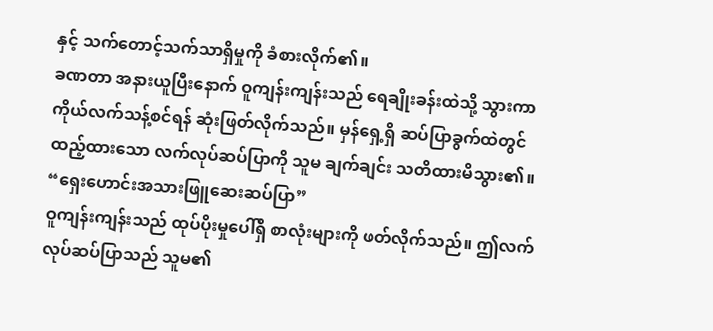နှင့် သက်တောင့်သက်သာရှိမှုကို ခံစားလိုက်၏။
ခဏတာ အနားယူပြီးနောက် ဝူကျန်းကျန်းသည် ရေချိုးခန်းထဲသို့ သွားကာ ကိုယ်လက်သန့်စင်ရန် ဆုံးဖြတ်လိုက်သည်။ မှန်ရှေ့ရှိ ဆပ်ပြာခွက်ထဲတွင် ထည့်ထားသော လက်လုပ်ဆပ်ပြာကို သူမ ချက်ချင်း သတိထားမိသွား၏။
“ရှေးဟောင်းအသားဖြူဆေးဆပ်ပြာ”
ဝူကျန်းကျန်းသည် ထုပ်ပိုးမှုပေါ်ရှိ စာလုံးများကို ဖတ်လိုက်သည်။ ဤလက်လုပ်ဆပ်ပြာသည် သူမ၏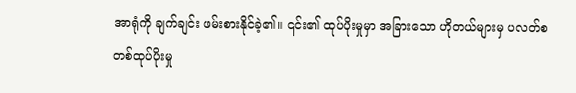အာရုံကို ချက်ချင်း ဖမ်းစားနိုင်ခဲ့၏။ ၎င်း၏ ထုပ်ပိုးမှုမှာ အခြားသော ဟိုတယ်များမှ ပလတ်စတစ်ထုပ်ပိုးမှု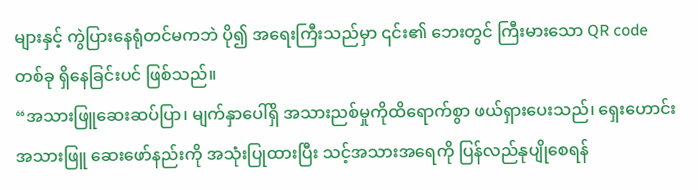များနှင့် ကွဲပြားနေရုံတင်မကဘဲ ပို၍ အရေးကြီးသည်မှာ ၎င်း၏ ဘေးတွင် ကြီးမားသော QR code တစ်ခု ရှိနေခြင်းပင် ဖြစ်သည်။
“အသားဖြူဆေးဆပ်ပြာ၊ မျက်နှာပေါ်ရှိ အသားညစ်မှုကိုထိရောက်စွာ ဖယ်ရှားပေးသည်၊ ရှေးဟောင်းအသားဖြူ ဆေးဖော်နည်းကို အသုံးပြုထားပြီး သင့်အသားအရေကို ပြန်လည်နုပျိုစေရန်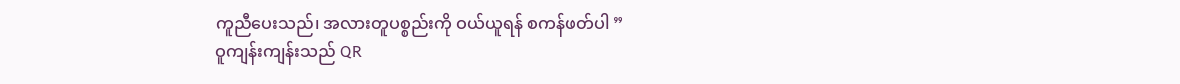ကူညီပေးသည်၊ အလားတူပစ္စည်းကို ဝယ်ယူရန် စကန်ဖတ်ပါ ”
ဝူကျန်းကျန်းသည် QR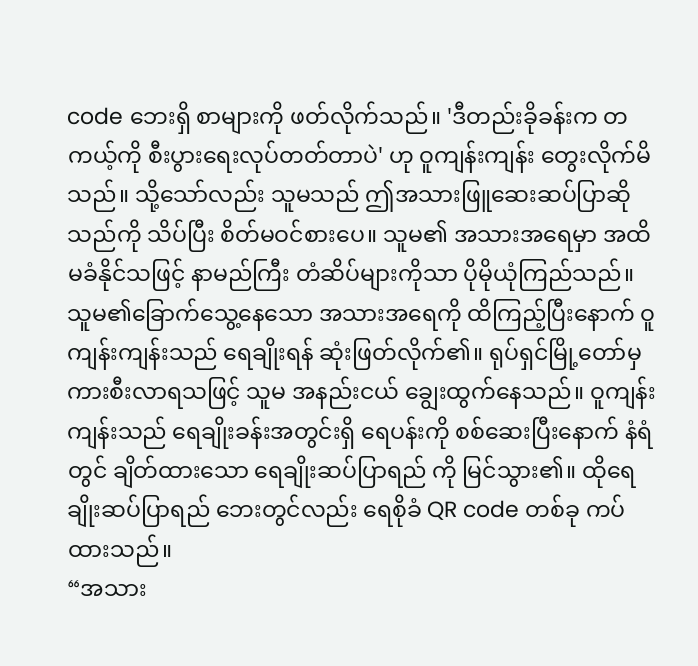code ဘေးရှိ စာများကို ဖတ်လိုက်သည်။ 'ဒီတည်းခိုခန်းက တကယ့်ကို စီးပွားရေးလုပ်တတ်တာပဲ' ဟု ဝူကျန်းကျန်း တွေးလိုက်မိသည်။ သို့သော်လည်း သူမသည် ဤအသားဖြူဆေးဆပ်ပြာဆိုသည်ကို သိပ်ပြီး စိတ်မဝင်စားပေ။ သူမ၏ အသားအရေမှာ အထိမခံနိုင်သဖြင့် နာမည်ကြီး တံဆိပ်များကိုသာ ပိုမိုယုံကြည်သည်။ သူမ၏ခြောက်သွေ့နေသော အသားအရေကို ထိကြည့်ပြီးနောက် ဝူကျန်းကျန်းသည် ရေချိုးရန် ဆုံးဖြတ်လိုက်၏။ ရုပ်ရှင်မြို့တော်မှ ကားစီးလာရသဖြင့် သူမ အနည်းငယ် ချွေးထွက်နေသည်။ ဝူကျန်းကျန်းသည် ရေချိုးခန်းအတွင်းရှိ ရေပန်းကို စစ်ဆေးပြီးနောက် နံရံတွင် ချိတ်ထားသော ရေချိုးဆပ်ပြာရည် ကို မြင်သွား၏။ ထိုရေချိုးဆပ်ပြာရည် ဘေးတွင်လည်း ရေစိုခံ QR code တစ်ခု ကပ်ထားသည်။
“အသား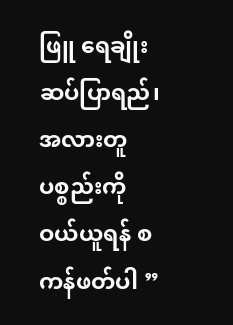ဖြူ ရေချိုးဆပ်ပြာရည်၊ အလားတူပစ္စည်းကို ဝယ်ယူရန် စကန်ဖတ်ပါ ”